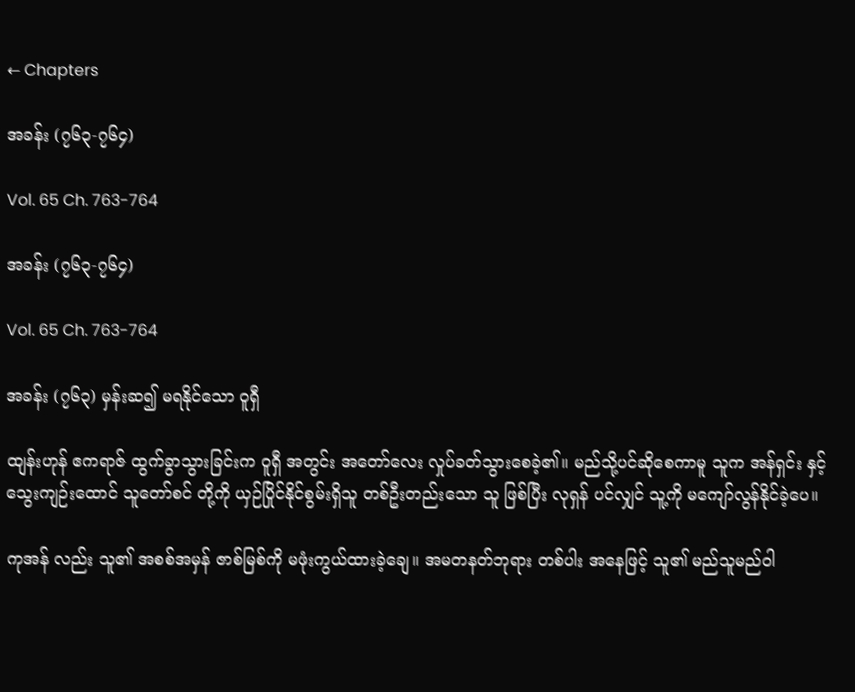← Chapters

အခန်း (၇၆၃-၇၆၄)

Vol. 65 Ch. 763-764

အခန်း (၇၆၃-၇၆၄)

Vol. 65 Ch. 763-764

အခန်း (၇၆၃) မှန်းဆ၍ မရနိုင်သော ဝူရှီ

ထျန်းဟုန် ဧကရာဇ် ထွက်ခွာသွားခြင်းက ဝူရှီ အတွင်း အတော်လေး လှုပ်ခတ်သွားစေခဲ့၏။ မည်သို့ပင်ဆိုစေကာမူ သူက အန်ရှင်း နှင့် သွေးကျဉ်းထောင် သူတော်စင် တို့ကို ယှဉ်ပြိုင်နိုင်စွမ်းရှိသူ တစ်ဦးတည်းသော သူ ဖြစ်ပြီး လုရှန် ပင်လျှင် သူ့ကို မကျော်လွန်နိုင်ခဲ့ပေ။

ကုအန် လည်း သူ၏ အစစ်အမှန် ဇာစ်မြစ်ကို မဖုံးကွယ်ထားခဲ့ချေ။ အမတနတ်ဘုရား တစ်ပါး အနေဖြင့် သူ၏ မည်သူမည်ဝါ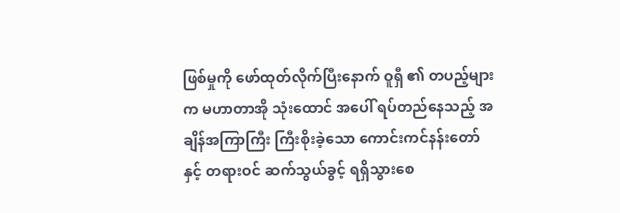ဖြစ်မှုကို ဖော်ထုတ်လိုက်ပြီးနောက် ဝူရှီ ၏ တပည့်များက မဟာတာအို သုံးထောင် အပေါ် ရပ်တည်နေသည့် အချိန်အကြာကြီး ကြီးစိုးခဲ့သော ကောင်းကင်နန်းတော် နှင့် တရားဝင် ဆက်သွယ်ခွင့် ရရှိသွားစေ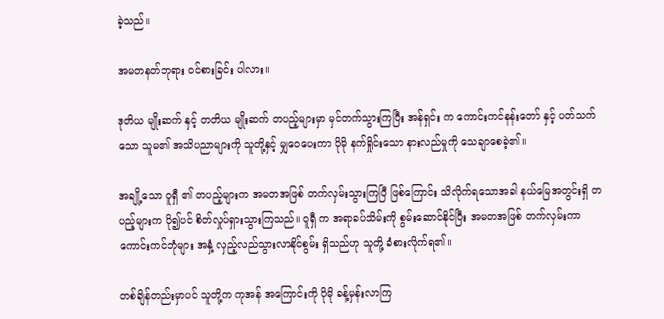ခဲ့သည်။

အမတနတ်ဘုရား ဝင်စားခြင်း ပါလား။

ဒုတိယ မျိုးဆက် နှင့် တတိယ မျိုးဆက် တပည့်များမှာ မှင်တက်သွားကြပြီး အန်ရှင်း က ကောင်းကင်နန်းတော် နှင့် ပတ်သက်သော သူမ၏ အသိပညာများကို သူတို့နှင့် မျှဝေပေးကာ ပိုမို နက်ရှိုင်းသော နားလည်မှုကို သေချာစေခဲ့၏။

အချို့သော ဝူရှီ ၏ တပည့်များက အမတအဖြစ် တက်လှမ်းသွားကြပြီ ဖြစ်ကြောင်း သိလိုက်ရသောအခါ နယ်မြေအတွင်းရှိ တပည့်များက ပို၍ပင် စိတ်လှုပ်ရှားသွားကြသည်။ ဝူရှီ က အရာခပ်သိမ်းကို စွမ်းဆောင်နိုင်ပြီး အမတအဖြစ် တက်လှမ်းကာ ကောင်းကင်ဘုံများ အနှံ့ လှည့်လည်သွားလာနိုင်စွမ်း ရှိသည်ဟု သူတို့ ခံစားလိုက်ရ၏။

တစ်ချိန်တည်းမှာပင် သူတို့က ကုအန် အကြောင်းကို ပိုမို ခန့်မှန်းလာကြ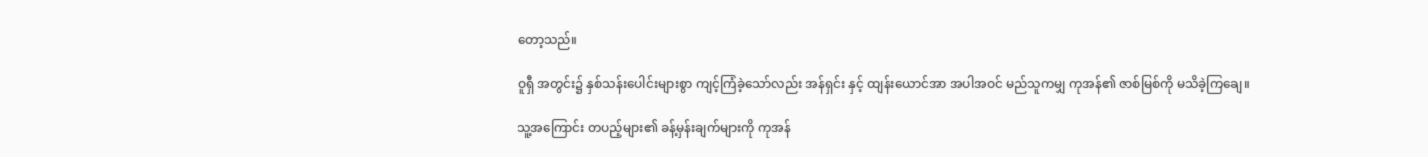တော့သည်။

ဝူရှီ အတွင်း၌ နှစ်သန်းပေါင်းများစွာ ကျင့်ကြံခဲ့သော်လည်း အန်ရှင်း နှင့် ထျန်းယောင်အာ အပါအဝင် မည်သူကမျှ ကုအန်၏ ဇာစ်မြစ်ကို မသိခဲ့ကြချေ။

သူ့အကြောင်း တပည့်များ၏ ခန့်မှန်းချက်များကို ကုအန်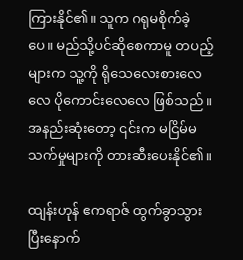ကြားနိုင်၏။ သူက ဂရုမစိုက်ခဲ့ပေ။ မည်သို့ပင်ဆိုစေကာမူ တပည့်များက သူ့ကို ရိုသေလေးစားလေလေ ပိုကောင်းလေလေ ဖြစ်သည်။ အနည်းဆုံးတော့ ၎င်းက မငြိမ်မသက်မှုများကို တားဆီးပေးနိုင်၏။

ထျန်းဟုန် ဧကရာဇ် ထွက်ခွာသွားပြီးနောက်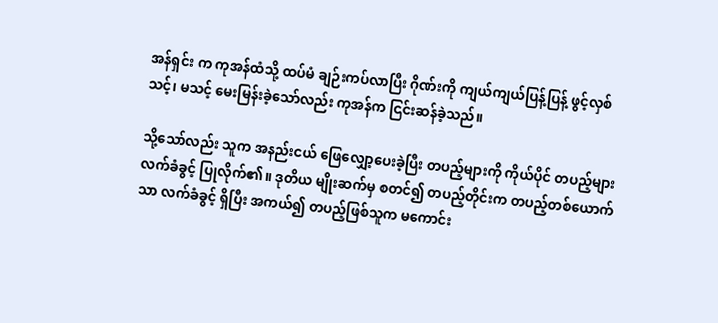အန်ရှင်း က ကုအန်ထံသို့ ထပ်မံ ချဉ်းကပ်လာပြီး ဂိုဏ်းကို ကျယ်ကျယ်ပြန့်ပြန့် ဖွင့်လှစ်သင့်၊ မသင့် မေးမြန်းခဲ့သော်လည်း ကုအန်က ငြင်းဆန်ခဲ့သည်။

သို့သော်လည်း သူက အနည်းငယ် ဖြေလျှော့ပေးခဲ့ပြီး တပည့်များကို ကိုယ်ပိုင် တပည့်များ လက်ခံခွင့် ပြုလိုက်၏။ ဒုတိယ မျိုးဆက်မှ စတင်၍ တပည့်တိုင်းက တပည့်တစ်ယောက်သာ လက်ခံခွင့် ရှိပြီး အကယ်၍ တပည့်ဖြစ်သူက မကောင်း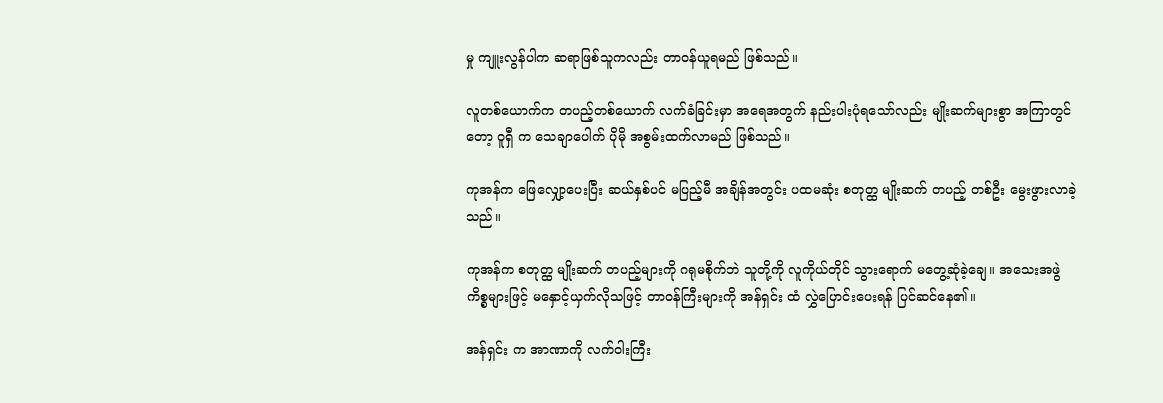မှု ကျူးလွန်ပါက ဆရာဖြစ်သူကလည်း တာဝန်ယူရမည် ဖြစ်သည်။

လူတစ်ယောက်က တပည့်တစ်ယောက် လက်ခံခြင်းမှာ အရေအတွက် နည်းပါးပုံရသော်လည်း မျိုးဆက်များစွာ အကြာတွင်တော့ ဝူရှီ က သေချာပေါက် ပိုမို အစွမ်းထက်လာမည် ဖြစ်သည်။

ကုအန်က ဖြေလျှော့ပေးပြီး ဆယ်နှစ်ပင် မပြည့်မီ အချိန်အတွင်း ပထမဆုံး စတုတ္ထ မျိုးဆက် တပည့် တစ်ဦး မွေးဖွားလာခဲ့သည်။

ကုအန်က စတုတ္ထ မျိုးဆက် တပည့်များကို ဂရုမစိုက်ဘဲ သူတို့ကို လူကိုယ်တိုင် သွားရောက် မတွေ့ဆုံခဲ့ချေ။ အသေးအဖွဲ ကိစ္စများဖြင့် မနှောင့်ယှက်လိုသဖြင့် တာဝန်ကြီးများကို အန်ရှင်း ထံ လွှဲပြောင်းပေးရန် ပြင်ဆင်နေ၏။

အန်ရှင်း က အာဏာကို လက်ဝါးကြီး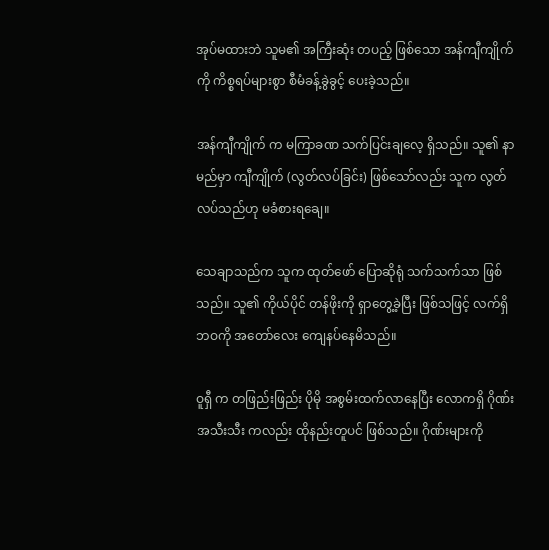အုပ်မထားဘဲ သူမ၏ အကြီးဆုံး တပည့် ဖြစ်သော အန်ကျီကျိုက် ကို ကိစ္စရပ်များစွာ စီမံခန့်ခွဲခွင့် ပေးခဲ့သည်။

အန်ကျီကျိုက် က မကြာခဏ သက်ပြင်းချလေ့ ရှိသည်။ သူ၏ နာမည်မှာ ကျီကျိုက် (လွတ်လပ်ခြင်း) ဖြစ်သော်လည်း သူက လွတ်လပ်သည်ဟု မခံစားရချေ။

သေချာသည်က သူက ထုတ်ဖော် ပြောဆိုရုံ သက်သက်သာ ဖြစ်သည်။ သူ၏ ကိုယ်ပိုင် တန်ဖိုးကို ရှာတွေ့ခဲ့ပြီး ဖြစ်သဖြင့် လက်ရှိ ဘဝကို အတော်လေး ကျေနပ်နေမိသည်။

ဝူရှီ က တဖြည်းဖြည်း ပိုမို အစွမ်းထက်လာနေပြီး လောကရှိ ဂိုဏ်းအသီးသီး ကလည်း ထိုနည်းတူပင် ဖြစ်သည်။ ဂိုဏ်းများကို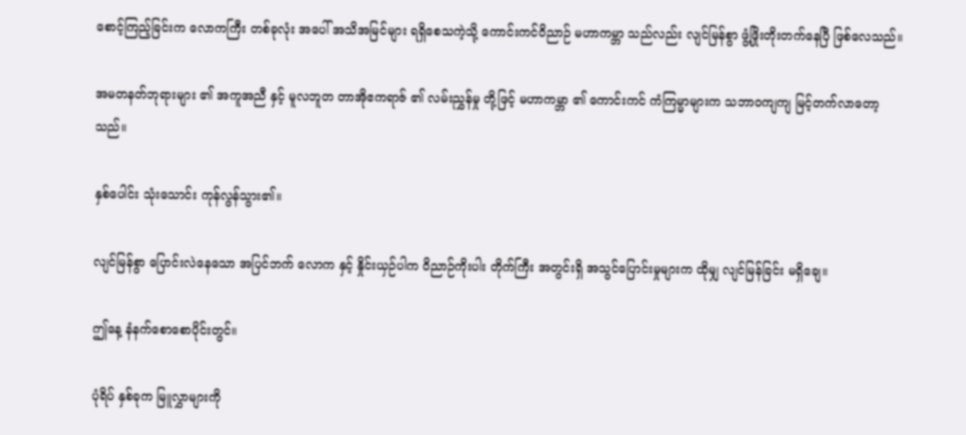စောင့်ကြည့်ခြင်းက လောကကြီး တစ်ခုလုံး အပေါ် အသိအမြင်များ ရရှိစေသကဲ့သို့ ကောင်းကင်ဝိညာဉ် မဟာကမ္ဘာ သည်လည်း လျင်မြန်စွာ ဖွံ့ဖြိုးတိုးတက်နေပြီ ဖြစ်လေသည်။

အမတနတ်ဘုရားများ ၏ အကူအညီ နှင့် မူလဘူတ တာအိုဧကရာဇ် ၏ လမ်းညွှန်မှု တို့ဖြင့် မဟာကမ္ဘာ ၏ ကောင်းကင် ကံကြမ္မာများက သဘာဝကျကျ မြင့်တက်လာတော့သည်။

နှစ်ပေါင်း သုံးသောင်း ကုန်လွန်သွား၏။

လျင်မြန်စွာ ပြောင်းလဲနေသော အပြင်ဘက် လောက နှင့် နှိုင်းယှဉ်ပါက ဝိညာဉ်ကိုးပါး တိုက်ကြီး အတွင်းရှိ အသွင်ပြောင်းမှုများက ထိုမျှ လျင်မြန်ခြင်း မရှိချေ။

ဤနေ့ နံနက်စောစောပိုင်းတွင်။

ပုံရိပ် နှစ်ခုက မြူလွှာများကို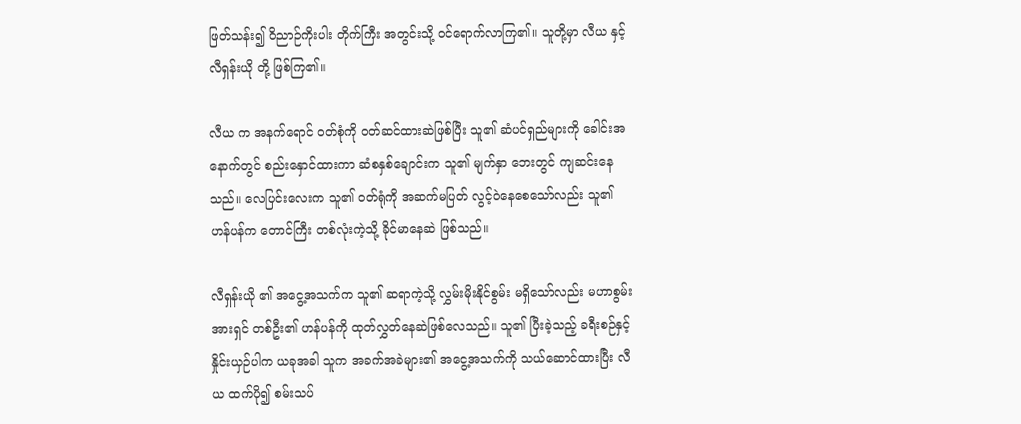ဖြတ်သန်း၍ ဝိညာဉ်ကိုးပါး တိုက်ကြီး အတွင်းသို့ ဝင်ရောက်လာကြ၏။ သူတို့မှာ လီယ နှင့် လီရှန်းယို တို့ ဖြစ်ကြ၏။

လီယ က အနက်ရောင် ဝတ်စုံကို ဝတ်ဆင်ထားဆဲဖြစ်ပြီး သူ၏ ဆံပင်ရှည်များကို ခေါင်းအနောက်တွင် စည်းနှောင်ထားကာ ဆံစနှစ်ချောင်းက သူ၏ မျက်နှာ ဘေးတွင် ကျဆင်းနေသည်။ လေပြင်းလေးက သူ၏ ဝတ်ရုံကို အဆက်မပြတ် လွင့်ဝဲနေစေသော်လည်း သူ၏ ဟန်ပန်က တောင်ကြီး တစ်လုံးကဲ့သို့ ခိုင်မာနေဆဲ ဖြစ်သည်။

လီရှန်းယို ၏ အငွေ့အသက်က သူ၏ ဆရာကဲ့သို့ လွှမ်းမိုးနိုင်စွမ်း မရှိသော်လည်း မဟာစွမ်းအားရှင် တစ်ဦး၏ ဟန်ပန်ကို ထုတ်လွှတ်နေဆဲဖြစ်လေသည်။ သူ၏ ပြီးခဲ့သည့် ခရီးစဉ်နှင့် နှိုင်းယှဉ်ပါက ယခုအခါ သူက အခက်အခဲများ၏ အငွေ့အသက်ကို သယ်ဆောင်ထားပြီး လီယ ထက်ပို၍ စမ်းသပ်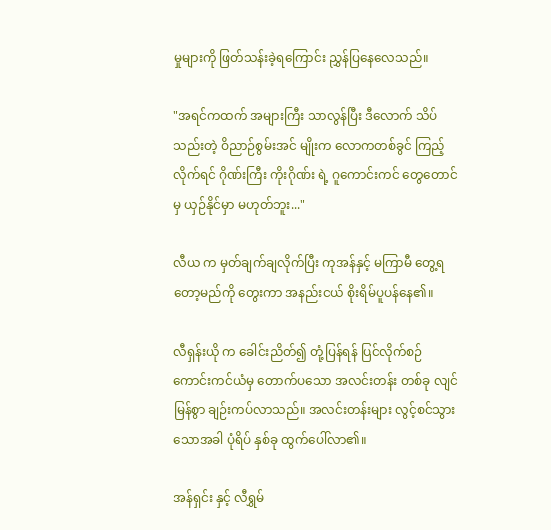မှုများကို ဖြတ်သန်းခဲ့ရကြောင်း ညွှန်ပြနေလေသည်။

"အရင်ကထက် အများကြီး သာလွန်ပြီး ဒီလောက် သိပ်သည်းတဲ့ ဝိညာဉ်စွမ်းအင် မျိုးက လောကတစ်ခွင် ကြည့်လိုက်ရင် ဂိုဏ်းကြီး ကိုးဂိုဏ်း ရဲ့ ဂူကောင်းကင် တွေတောင်မှ ယှဉ်နိုင်မှာ မဟုတ်ဘူး..."

လီယ က မှတ်ချက်ချလိုက်ပြီး ကုအန်နှင့် မကြာမီ တွေ့ရတော့မည်ကို တွေးကာ အနည်းငယ် စိုးရိမ်ပူပန်နေ၏။

လီရှန်းယို က ခေါင်းညိတ်၍ တုံ့ပြန်ရန် ပြင်လိုက်စဉ် ကောင်းကင်ယံမှ တောက်ပသော အလင်းတန်း တစ်ခု လျင်မြန်စွာ ချဉ်းကပ်လာသည်။ အလင်းတန်းများ လွင့်စင်သွားသောအခါ ပုံရိပ် နှစ်ခု ထွက်ပေါ်လာ၏။

အန်ရှင်း နှင့် လီရွှမ်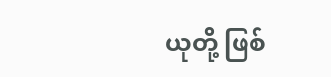ယုတို့ ဖြစ်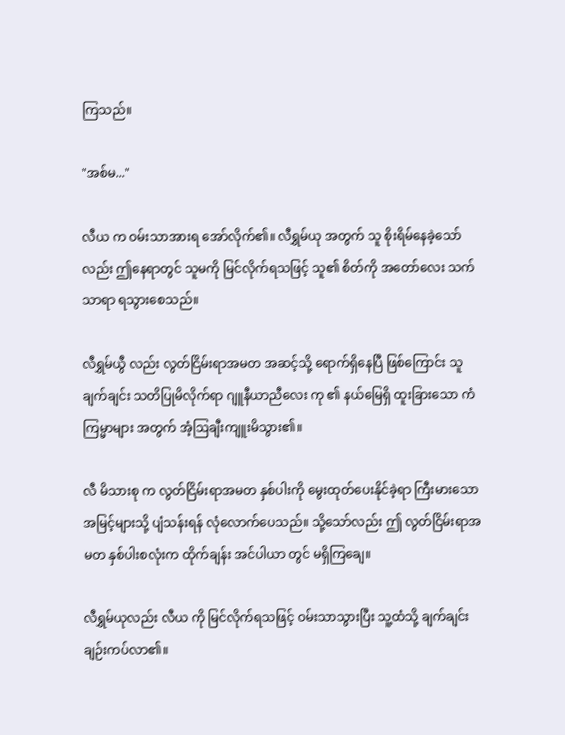ကြသည်။

"အစ်မ..."

လီယ က ဝမ်းသာအားရ အော်လိုက်၏။ လီရွှမ်ယု အတွက် သူ စိုးရိမ်နေခဲ့သော်လည်း ဤနေရာတွင် သူမကို မြင်လိုက်ရသဖြင့် သူ၏ စိတ်ကို အတော်လေး သက်သာရာ ရသွားစေသည်။

လီရွှမ်ယွီ လည်း လွတ်ငြိမ်းရာအမတ အဆင့်သို့ ရောက်ရှိနေပြီ ဖြစ်ကြောင်း သူ ချက်ချင်း သတိပြုမိလိုက်ရာ ဂျူနီယာညီလေး ကု ၏ နယ်မြေရှိ ထူးခြားသော ကံကြမ္မာများ အတွက် အံ့ဩချီးကျူးမိသွား၏။

လီ မိသားစု က လွတ်ငြိမ်းရာအမတ နှစ်ပါးကို မွေးထုတ်ပေးနိုင်ခဲ့ရာ ကြီးမားသော အမြင့်များသို့ ပျံသန်းရန် လုံလောက်ပေသည်။ သို့သော်လည်း ဤ လွတ်ငြိမ်းရာအမတ နှစ်ပါးစလုံးက ထိုက်ချန်း အင်ပါယာ တွင် မရှိကြချေ။

လီရွှမ်ယုလည်း လီယ ကို မြင်လိုက်ရသဖြင့် ဝမ်းသာသွားပြီး သူ့ထံသို့ ချက်ချင်း ချဉ်းကပ်လာ၏။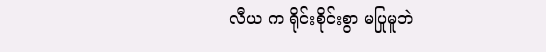လီယ က ရိုင်းစိုင်းစွာ မပြုမူဘဲ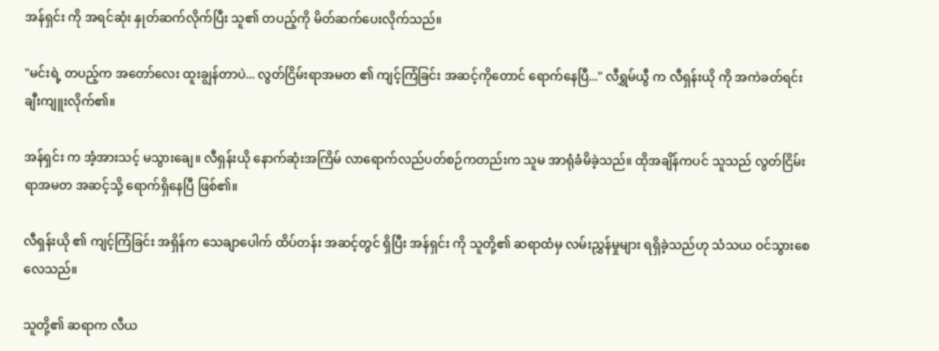အန်ရှင်း ကို အရင်ဆုံး နှုတ်ဆက်လိုက်ပြီး သူ၏ တပည့်ကို မိတ်ဆက်ပေးလိုက်သည်။

"မင်းရဲ့ တပည့်က အတော်လေး ထူးချွန်တာပဲ... လွတ်ငြိမ်းရာအမတ ၏ ကျင့်ကြံခြင်း အဆင့်ကိုတောင် ရောက်နေပြီ..." လီရွှမ်ယွီ က လီရှန်းယို ကို အကဲခတ်ရင်း ချီးကျူးလိုက်၏။

အန်ရှင်း က အံ့အားသင့် မသွားချေ။ လီရှန်းယို နောက်ဆုံးအကြိမ် လာရောက်လည်ပတ်စဉ်ကတည်းက သူမ အာရုံခံမိခဲ့သည်။ ထိုအချိန်ကပင် သူသည် လွတ်ငြိမ်းရာအမတ အဆင့်သို့ ရောက်ရှိနေပြီ ဖြစ်၏။

လီရှန်းယို ၏ ကျင့်ကြံခြင်း အရှိန်က သေချာပေါက် ထိပ်တန်း အဆင့်တွင် ရှိပြီး အန်ရှင်း ကို သူတို့၏ ဆရာထံမှ လမ်းညွှန်မှုများ ရရှိခဲ့သည်ဟု သံသယ ဝင်သွားစေလေသည်။

သူတို့၏ ဆရာက လီယ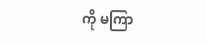ကို မကြာ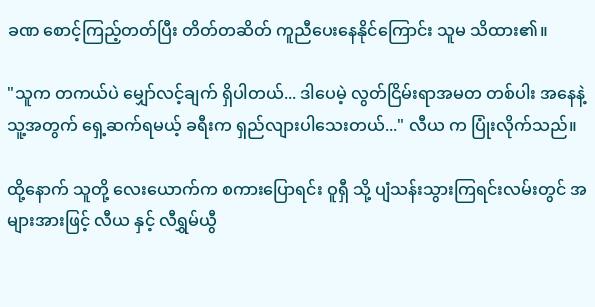ခဏ စောင့်ကြည့်တတ်ပြီး တိတ်တဆိတ် ကူညီပေးနေနိုင်ကြောင်း သူမ သိထား၏။

"သူက တကယ်ပဲ မျှော်လင့်ချက် ရှိပါတယ်... ဒါပေမဲ့ လွတ်ငြိမ်းရာအမတ တစ်ပါး အနေနဲ့ သူ့အတွက် ရှေ့ဆက်ရမယ့် ခရီးက ရှည်လျားပါသေးတယ်..." လီယ က ပြုံးလိုက်သည်။

ထို့နောက် သူတို့ လေးယောက်က စကားပြောရင်း ဝူရှီ သို့ ပျံသန်းသွားကြရင်းလမ်းတွင် အများအားဖြင့် လီယ နှင့် လီရွှမ်ယွီ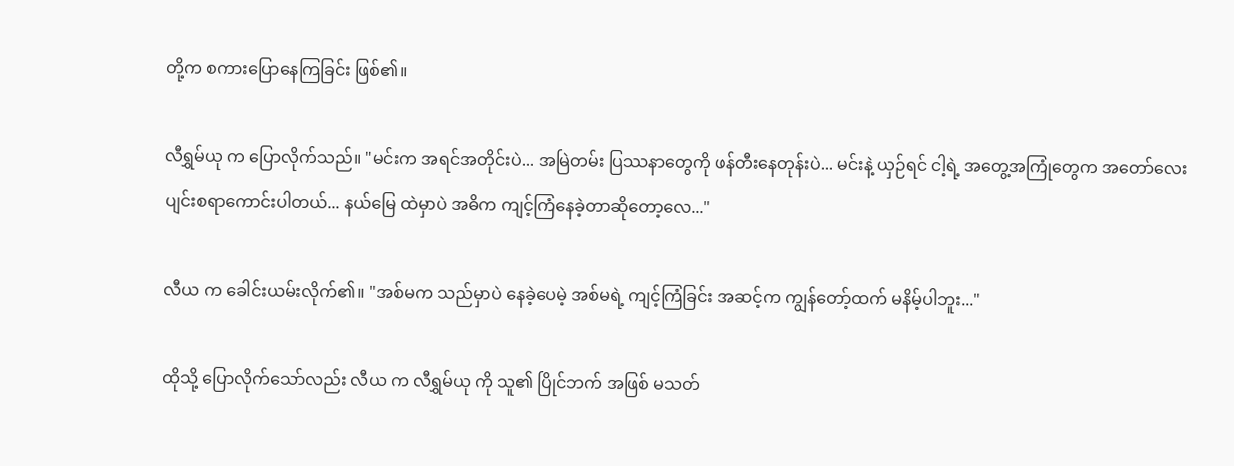တို့က စကားပြောနေကြခြင်း ဖြစ်၏။

လီရွှမ်ယု က ပြောလိုက်သည်။ "မင်းက အရင်အတိုင်းပဲ... အမြဲတမ်း ပြဿနာတွေကို ဖန်တီးနေတုန်းပဲ... မင်းနဲ့ ယှဉ်ရင် ငါ့ရဲ့ အတွေ့အကြုံတွေက အတော်လေး ပျင်းစရာကောင်းပါတယ်... နယ်မြေ ထဲမှာပဲ အဓိက ကျင့်ကြံနေခဲ့တာဆိုတော့လေ..."

လီယ က ခေါင်းယမ်းလိုက်၏။ "အစ်မက သည်မှာပဲ နေခဲ့ပေမဲ့ အစ်မရဲ့ ကျင့်ကြံခြင်း အဆင့်က ကျွန်တော့်ထက် မနိမ့်ပါဘူး..."

ထိုသို့ ပြောလိုက်သော်လည်း လီယ က လီရွှမ်ယု ကို သူ၏ ပြိုင်ဘက် အဖြစ် မသတ်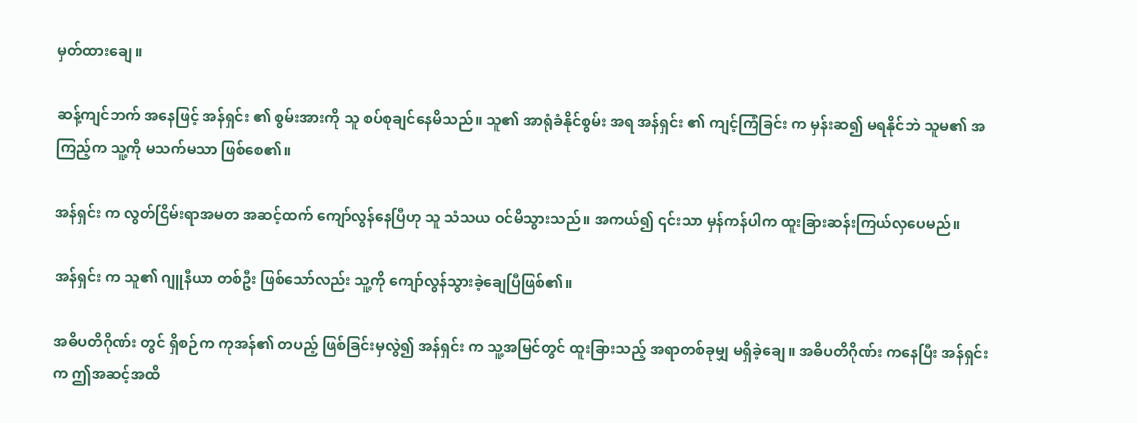မှတ်ထားချေ။

ဆန့်ကျင်ဘက် အနေဖြင့် အန်ရှင်း ၏ စွမ်းအားကို သူ စပ်စုချင်နေမိသည်။ သူ၏ အာရုံခံနိုင်စွမ်း အရ အန်ရှင်း ၏ ကျင့်ကြံခြင်း က မှန်းဆ၍ မရနိုင်ဘဲ သူမ၏ အကြည့်က သူ့ကို မသက်မသာ ဖြစ်စေ၏။

အန်ရှင်း က လွတ်ငြိမ်းရာအမတ အဆင့်ထက် ကျော်လွန်နေပြီဟု သူ သံသယ ဝင်မိသွားသည်။ အကယ်၍ ၎င်းသာ မှန်ကန်ပါက ထူးခြားဆန်းကြယ်လှပေမည်။

အန်ရှင်း က သူ၏ ဂျူနီယာ တစ်ဦး ဖြစ်သော်လည်း သူ့ကို ကျော်လွန်သွားခဲ့ချေပြီဖြစ်၏။

အဓိပတိဂိုဏ်း တွင် ရှိစဉ်က ကုအန်၏ တပည့် ဖြစ်ခြင်းမှလွဲ၍ အန်ရှင်း က သူ့အမြင်တွင် ထူးခြားသည့် အရာတစ်ခုမျှ မရှိခဲ့ချေ။ အဓိပတိဂိုဏ်း ကနေပြီး အန်ရှင်း က ဤအဆင့်အထိ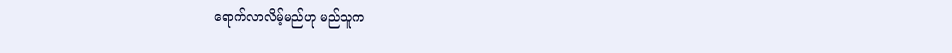ရောက်လာလိမ့်မည်ဟု မည်သူက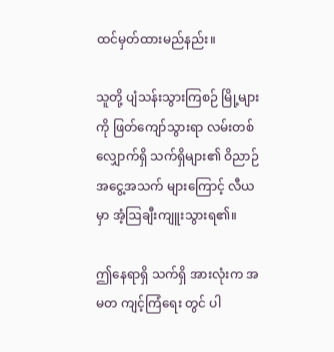ထင်မှတ်ထားမည်နည်း။

သူတို့ ပျံသန်းသွားကြစဉ် မြို့များကို ဖြတ်ကျော်သွားရာ လမ်းတစ်လျှောက်ရှိ သက်ရှိများ၏ ဝိညာဉ်အငွေ့အသက် များကြောင့် လီယ မှာ အံ့ဩချီးကျူးသွားရ၏။

ဤနေရာရှိ သက်ရှိ အားလုံးက အမတ ကျင့်ကြံရေး တွင် ပါ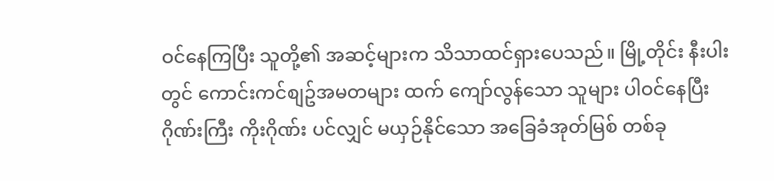ဝင်နေကြပြီး သူတို့၏ အဆင့်များက သိသာထင်ရှားပေသည်။ မြို့တိုင်း နီးပါးတွင် ကောင်းကင်စျဥ်အမတများ ထက် ကျော်လွန်သော သူများ ပါဝင်နေပြီး ဂိုဏ်းကြီး ကိုးဂိုဏ်း ပင်လျှင် မယှဉ်နိုင်သော အခြေခံအုတ်မြစ် တစ်ခု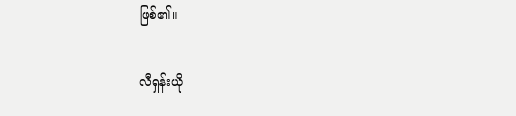ဖြစ်၏။

လီရှန်းယို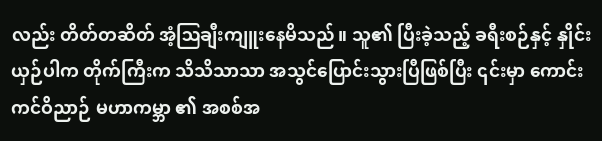လည်း တိတ်တဆိတ် အံ့ဩချီးကျူးနေမိသည်။ သူ၏ ပြီးခဲ့သည့် ခရီးစဉ်နှင့် နှိုင်းယှဉ်ပါက တိုက်ကြီးက သိသိသာသာ အသွင်ပြောင်းသွားပြီဖြစ်ပြီး ၎င်းမှာ ကောင်းကင်ဝိညာဉ် မဟာကမ္ဘာ ၏ အစစ်အ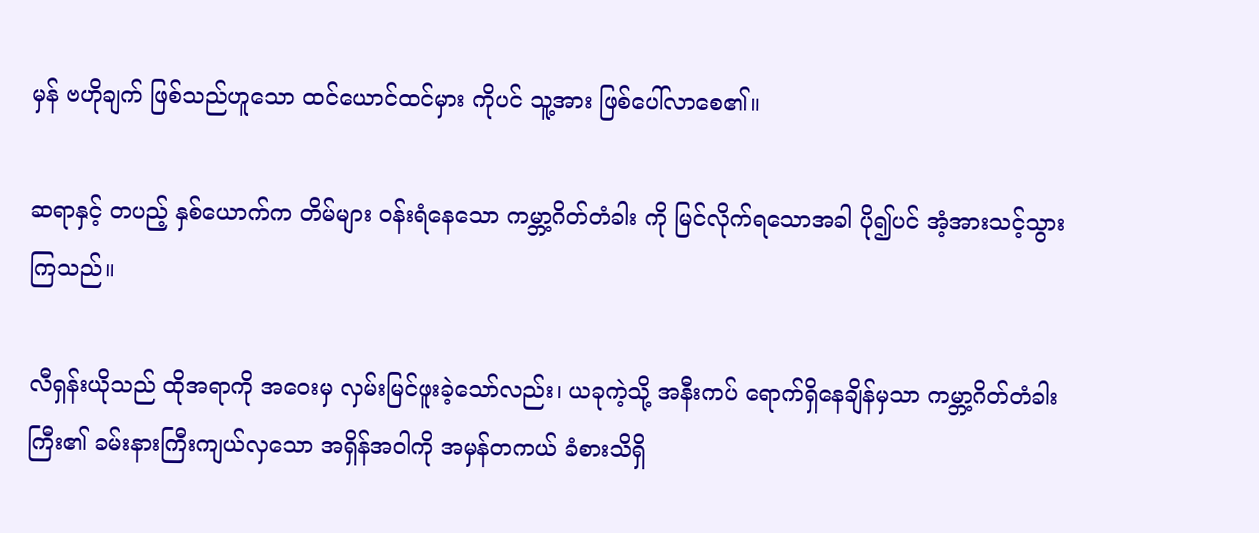မှန် ဗဟိုချက် ဖြစ်သည်ဟူသော ထင်ယောင်ထင်မှား ကိုပင် သူ့အား ဖြစ်ပေါ်လာစေ၏။

ဆရာနှင့် တပည့် နှစ်ယောက်က တိမ်များ ဝန်းရံနေသော ကမ္ဘာ့ဂိတ်တံခါး ကို မြင်လိုက်ရသောအခါ ပို၍ပင် အံ့အားသင့်သွားကြသည်။

လီရှန်းယိုသည် ထိုအရာကို အဝေးမှ လှမ်းမြင်ဖူးခဲ့သော်လည်း၊ ယခုကဲ့သို့ အနီးကပ် ရောက်ရှိနေချိန်မှသာ ကမ္ဘာ့ဂိတ်တံခါးကြီး၏ ခမ်းနားကြီးကျယ်လှသော အရှိန်အဝါကို အမှန်တကယ် ခံစားသိရှိ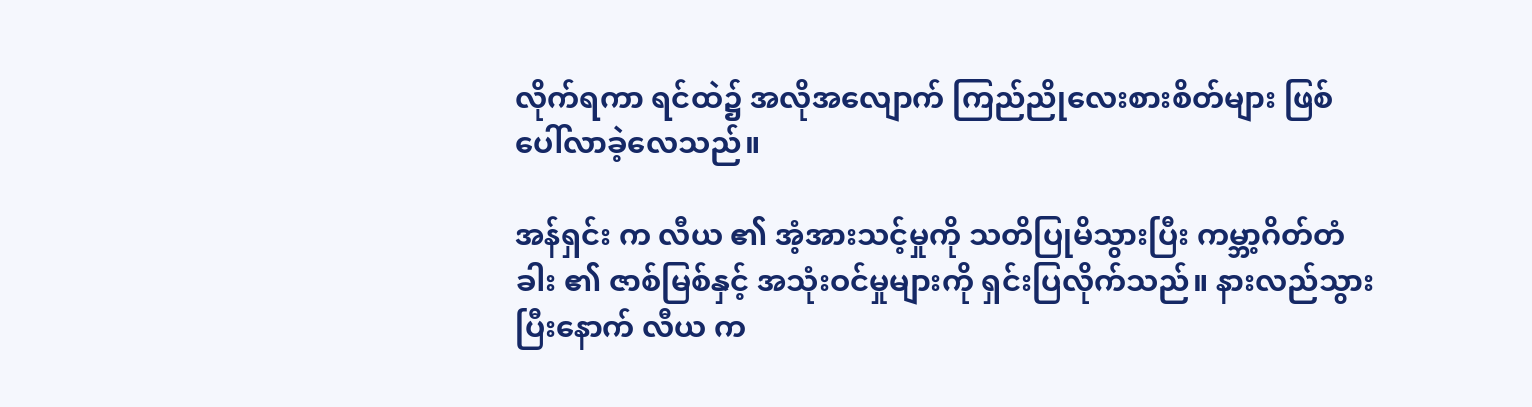လိုက်ရကာ ရင်ထဲ၌ အလိုအလျောက် ကြည်ညိုလေးစားစိတ်များ ဖြစ်ပေါ်လာခဲ့လေသည်။

အန်ရှင်း က လီယ ၏ အံ့အားသင့်မှုကို သတိပြုမိသွားပြီး ကမ္ဘာ့ဂိတ်တံခါး ၏ ဇာစ်မြစ်နှင့် အသုံးဝင်မှုများကို ရှင်းပြလိုက်သည်။ နားလည်သွားပြီးနောက် လီယ က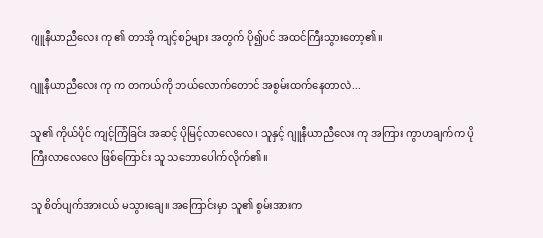ဂျူနီယာညီလေး ကု ၏ တာအို ကျင့်စဉ်များ အတွက် ပို၍ပင် အထင်ကြီးသွားတော့၏။

ဂျူနီယာညီလေး ကု က တကယ်ကို ဘယ်လောက်တောင် အစွမ်းထက်နေတာလဲ...

သူ၏ ကိုယ်ပိုင် ကျင့်ကြံခြင်း အဆင့် ပိုမြင့်လာလေလေ၊ သူနှင့် ဂျူနီယာညီလေး ကု အကြား ကွာဟချက်က ပိုကြီးလာလေလေ ဖြစ်ကြောင်း သူ သဘောပေါက်လိုက်၏။

သူ စိတ်ပျက်အားငယ် မသွားချေ။ အကြောင်းမှာ သူ၏ စွမ်းအားက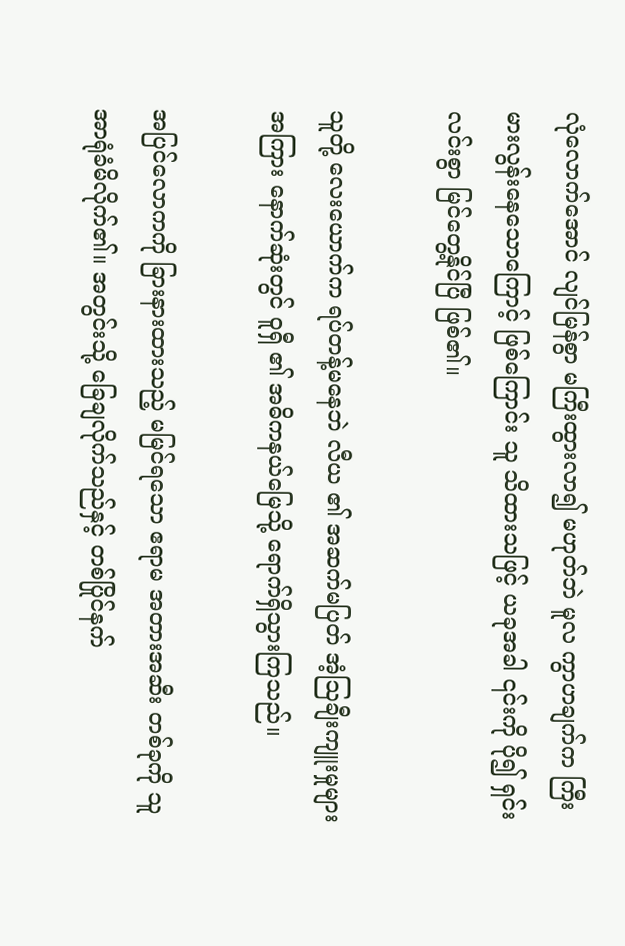လုံလောက်အောင် လျင်မြန်စွာ မကြီးထွားလာ၍ မဟုတ်ဘဲ မူလ ကွာဟချက်က ကြီးမားလွန်းနေသောကြောင့် ဖြစ်ကြောင်း သူ သိထားသဖြင့် ယခုအခါ ၎င်းကို ပို၍ ရှင်းလင်းစွာ မြင်တွေ့နိုင်ပြီ ဖြစ်၏။

သူတို့ လေးယောက်က ရပ်တန့်မနေဘဲ လီယ ၏ အဆက်မပြတ် အံ့ဩချီးကျူးမှုများ အကြား နောက်ဆုံးတွင် ဝူရှီ ၏ အဓိကနယ်မြေသို့ ရောက်ရှိသွားကြသည်။

အပြင်လောကကို ခြားနားထားသည့် မမြင်ရသော ဧရာမ အတားအဆီး တစ်ခုကို သူ အာရုံခံမိလိုက်၏။ အတွင်းသို့ ခြေချလိုက်သည်နှင့် တစ်ပြိုင်နက်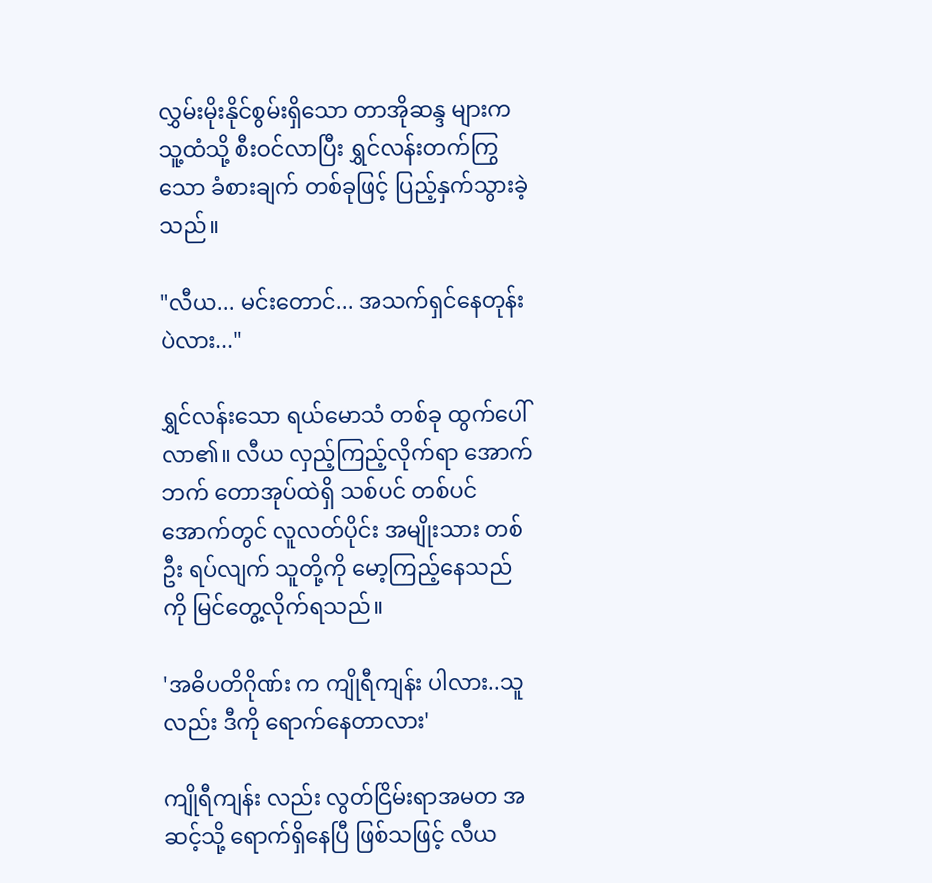လွှမ်းမိုးနိုင်စွမ်းရှိသော တာအိုဆန္ဒ များက သူ့ထံသို့ စီးဝင်လာပြီး ရွှင်လန်းတက်ကြွသော ခံစားချက် တစ်ခုဖြင့် ပြည့်နှက်သွားခဲ့သည်။

"လီယ... မင်းတောင်... အသက်ရှင်နေတုန်းပဲလား..."

ရွှင်လန်းသော ရယ်မောသံ တစ်ခု ထွက်ပေါ်လာ၏။ လီယ လှည့်ကြည့်လိုက်ရာ အောက်ဘက် တောအုပ်ထဲရှိ သစ်ပင် တစ်ပင်အောက်တွင် လူလတ်ပိုင်း အမျိုးသား တစ်ဦး ရပ်လျက် သူတို့ကို မော့ကြည့်နေသည်ကို မြင်တွေ့လိုက်ရသည်။

'အဓိပတိဂိုဏ်း က ကျိုရီကျန်း ပါလား..သူလည်း ဒီကို ရောက်နေတာလား'

ကျိုရီကျန်း လည်း လွတ်ငြိမ်းရာအမတ အဆင့်သို့ ရောက်ရှိနေပြီ ဖြစ်သဖြင့် လီယ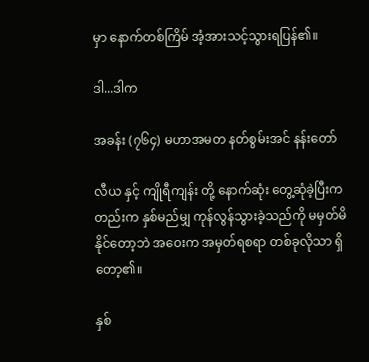မှာ နောက်တစ်ကြိမ် အံ့အားသင့်သွားရပြန်၏။

ဒါ...ဒါက

အခန်း (၇၆၄) မဟာအမတ နတ်စွမ်းအင် နန်းတော်

လီယ နှင့် ကျိုရီကျန်း တို့ နောက်ဆုံး တွေ့ဆုံခဲ့ပြီးကတည်းက နှစ်မည်မျှ ကုန်လွန်သွားခဲ့သည်ကို မမှတ်မိနိုင်တော့ဘဲ အဝေးက အမှတ်ရစရာ တစ်ခုလိုသာ ရှိတော့၏။

နှစ်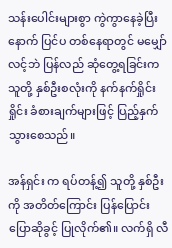သန်းပေါင်းများစွာ ကွဲကွာနေခဲ့ပြီးနောက် ပြင်ပ တစ်နေရာတွင် မမျှော်လင့်ဘဲ ပြန်လည် ဆုံတွေ့ရခြင်းက သူတို့ နှစ်ဦးစလုံးကို နက်နက်ရှိုင်းရှိုင်း ခံစားချက်များဖြင့် ပြည့်နှက်သွားစေသည်။

အန်ရှင်း က ရပ်တန့်၍ သူတို့ နှစ်ဦးကို အတိတ်ကြောင်း ပြန်ပြောင်း ပြောဆိုခွင့် ပြုလိုက်၏။ လက်ရှိ လီ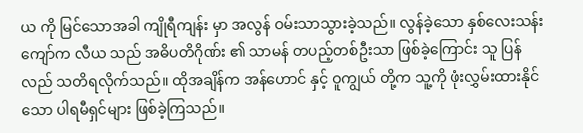ယ ကို မြင်သောအခါ ကျိုရီကျန်း မှာ အလွန် ဝမ်းသာသွားခဲ့သည်။ လွန်ခဲ့သော နှစ်လေးသန်းကျော်က လီယ သည် အဓိပတိဂိုဏ်း ၏ သာမန် တပည့်တစ်ဦးသာ ဖြစ်ခဲ့ကြောင်း သူ ပြန်လည် သတိရလိုက်သည်။ ထိုအချိန်က အန်ဟောင် နှင့် ဝူကျွယ် တို့က သူ့ကို ဖုံးလွှမ်းထားနိုင်သော ပါရမီရှင်များ ဖြစ်ခဲ့ကြသည်။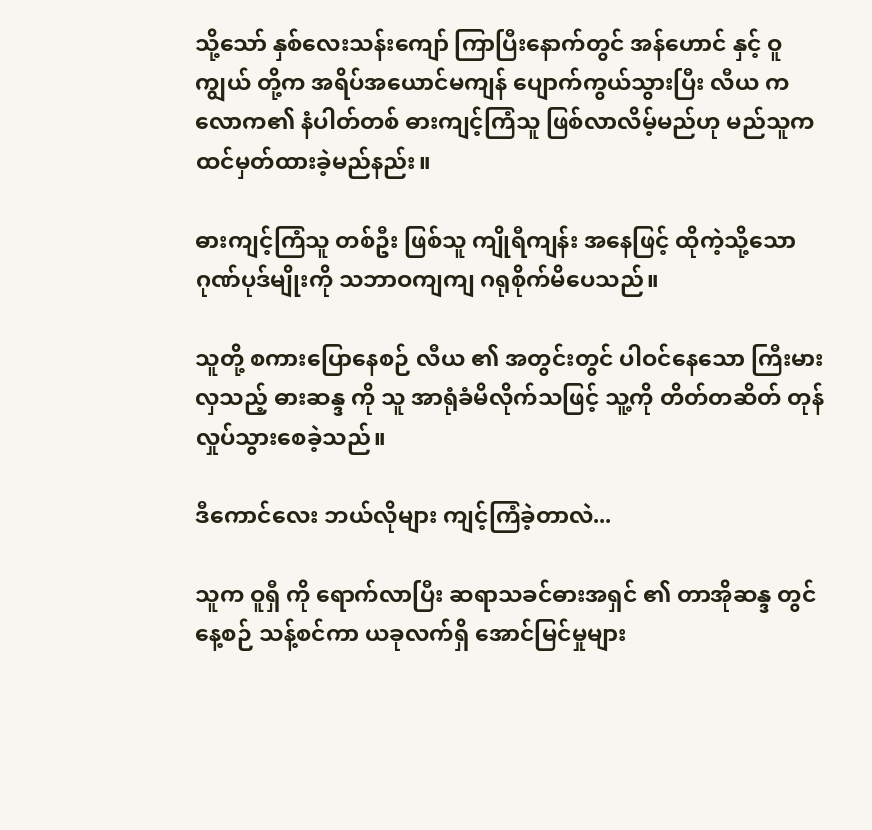သို့သော် နှစ်လေးသန်းကျော် ကြာပြီးနောက်တွင် အန်ဟောင် နှင့် ဝူကျွယ် တို့က အရိပ်အယောင်မကျန် ပျောက်ကွယ်သွားပြီး လီယ က လောက၏ နံပါတ်တစ် ဓားကျင့်ကြံသူ ဖြစ်လာလိမ့်မည်ဟု မည်သူက ထင်မှတ်ထားခဲ့မည်နည်း။

ဓားကျင့်ကြံသူ တစ်ဦး ဖြစ်သူ ကျိုရီကျန်း အနေဖြင့် ထိုကဲ့သို့သော ဂုဏ်ပုဒ်မျိုးကို သဘာဝကျကျ ဂရုစိုက်မိပေသည်။

သူတို့ စကားပြောနေစဉ် လီယ ၏ အတွင်းတွင် ပါဝင်နေသော ကြီးမားလှသည့် ဓားဆန္ဒ ကို သူ အာရုံခံမိလိုက်သဖြင့် သူ့ကို တိတ်တဆိတ် တုန်လှုပ်သွားစေခဲ့သည်။

ဒီကောင်လေး ဘယ်လိုများ ကျင့်ကြံခဲ့တာလဲ...

သူက ဝူရှီ ကို ရောက်လာပြီး ဆရာသခင်ဓားအရှင် ၏ တာအိုဆန္ဒ တွင် နေ့စဉ် သန့်စင်ကာ ယခုလက်ရှိ အောင်မြင်မှုများ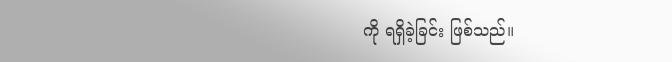ကို ရရှိခဲ့ခြင်း ဖြစ်သည်။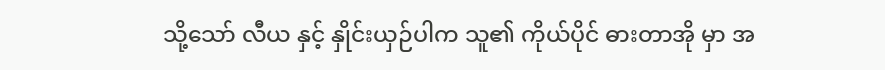သို့သော် လီယ နှင့် နှိုင်းယှဉ်ပါက သူ၏ ကိုယ်ပိုင် ဓားတာအို မှာ အ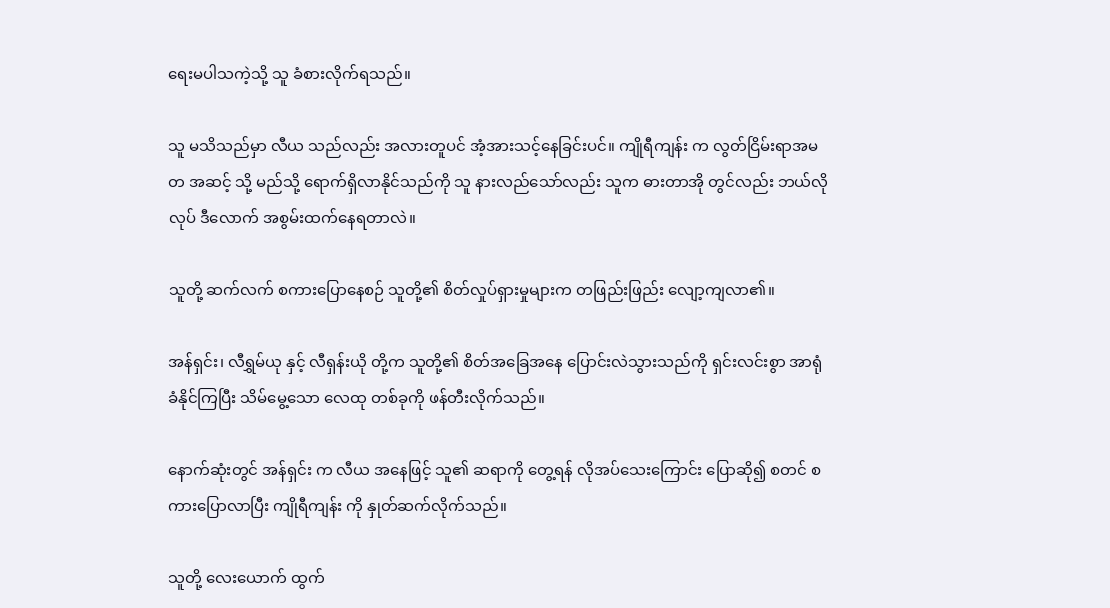ရေးမပါသကဲ့သို့ သူ ခံစားလိုက်ရသည်။

သူ မသိသည်မှာ လီယ သည်လည်း အလားတူပင် အံ့အားသင့်နေခြင်းပင်။ ကျိုရီကျန်း က လွတ်ငြိမ်းရာအမတ အဆင့် သို့ မည်သို့ ရောက်ရှိလာနိုင်သည်ကို သူ နားလည်သော်လည်း သူက ဓားတာအို တွင်လည်း ဘယ်လိုလုပ် ဒီလောက် အစွမ်းထက်နေရတာလဲ။

သူတို့ ဆက်လက် စကားပြောနေစဉ် သူတို့၏ စိတ်လှုပ်ရှားမှုများက တဖြည်းဖြည်း လျော့ကျလာ၏။

အန်ရှင်း၊ လီရွှမ်ယု နှင့် လီရှန်းယို တို့က သူတို့၏ စိတ်အခြေအနေ ပြောင်းလဲသွားသည်ကို ရှင်းလင်းစွာ အာရုံခံနိုင်ကြပြီး သိမ်မွေ့သော လေထု တစ်ခုကို ဖန်တီးလိုက်သည်။

နောက်ဆုံးတွင် အန်ရှင်း က လီယ အနေဖြင့် သူ၏ ဆရာကို တွေ့ရန် လိုအပ်သေးကြောင်း ပြောဆို၍ စတင် စကားပြောလာပြီး ကျိုရီကျန်း ကို နှုတ်ဆက်လိုက်သည်။

သူတို့ လေးယောက် ထွက်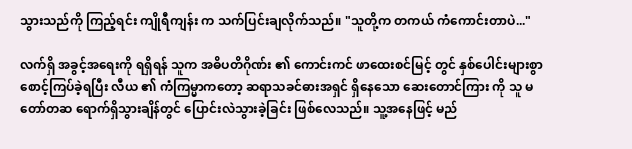သွားသည်ကို ကြည့်ရင်း ကျိုရီကျန်း က သက်ပြင်းချလိုက်သည်။ "သူတို့က တကယ် ကံကောင်းတာပဲ..."

လက်ရှိ အခွင့်အရေးကို ရရှိရန် သူက အဓိပတိဂိုဏ်း ၏ ကောင်းကင် ဖာထေးစင်မြင့် တွင် နှစ်ပေါင်းများစွာ စောင့်ကြပ်ခဲ့ရပြီး လီယ ၏ ကံကြမ္မာကတော့ ဆရာသခင်ဓားအရှင် ရှိနေသော ဆေးတောင်ကြား ကို သူ မတော်တဆ ရောက်ရှိသွားချိန်တွင် ပြောင်းလဲသွားခဲ့ခြင်း ဖြစ်လေသည်။ သူ့အနေဖြင့် မည်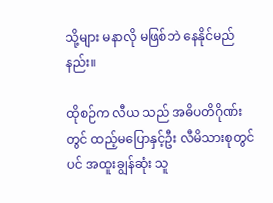သို့များ မနာလို မဖြစ်ဘဲ နေနိုင်မည်နည်း။

ထိုစဉ်က လီယ သည် အဓိပတိဂိုဏ်း တွင် ထည့်မပြောနှင့်ဦး လီမိသားစုတွင်ပင် အထူးချွန်ဆုံး သူ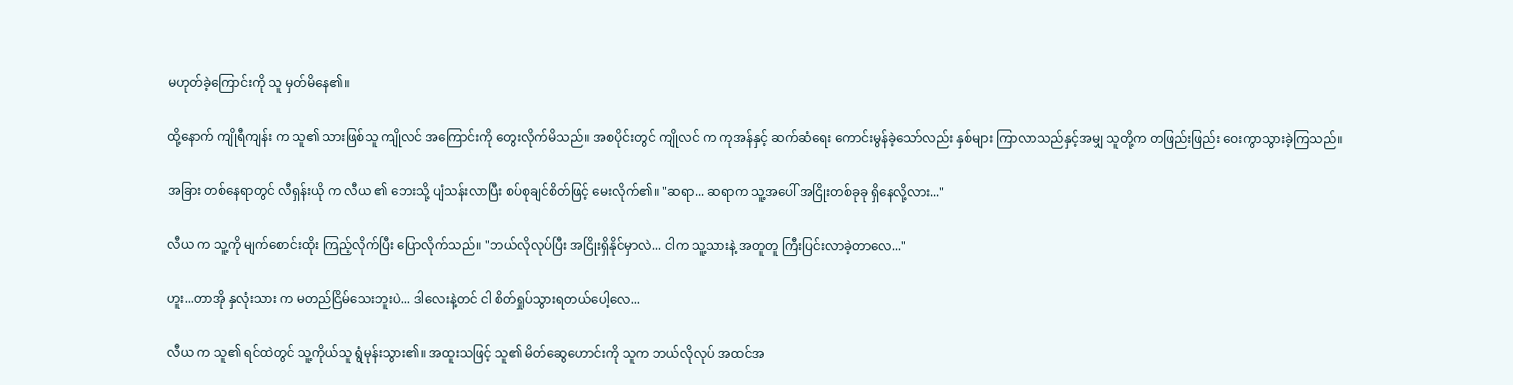မဟုတ်ခဲ့ကြောင်းကို သူ မှတ်မိနေ၏။

ထို့နောက် ကျိုရီကျန်း က သူ၏ သားဖြစ်သူ ကျိုလင် အကြောင်းကို တွေးလိုက်မိသည်။ အစပိုင်းတွင် ကျိုလင် က ကုအန်နှင့် ဆက်ဆံရေး ကောင်းမွန်ခဲ့သော်လည်း နှစ်များ ကြာလာသည်နှင့်အမျှ သူတို့က တဖြည်းဖြည်း ဝေးကွာသွားခဲ့ကြသည်။

အခြား တစ်နေရာတွင် လီရှန်းယို က လီယ ၏ ဘေးသို့ ပျံသန်းလာပြီး စပ်စုချင်စိတ်ဖြင့် မေးလိုက်၏။ "ဆရာ... ဆရာက သူ့အပေါ် အငြိုးတစ်ခုခု ရှိနေလို့လား..."

လီယ က သူ့ကို မျက်စောင်းထိုး ကြည့်လိုက်ပြီး ပြောလိုက်သည်။ "ဘယ်လိုလုပ်ပြီး အငြိုးရှိနိုင်မှာလဲ... ငါက သူ့သားနဲ့ အတူတူ ကြီးပြင်းလာခဲ့တာလေ..."

ဟူး...တာအို နှလုံးသား က မတည်ငြိမ်သေးဘူးပဲ... ဒါလေးနဲ့တင် ငါ စိတ်ရှုပ်သွားရတယ်ပေါ့လေ...

လီယ က သူ၏ ရင်ထဲတွင် သူ့ကိုယ်သူ ရွံမုန်းသွား၏။ အထူးသဖြင့် သူ၏ မိတ်ဆွေဟောင်းကို သူက ဘယ်လိုလုပ် အထင်အ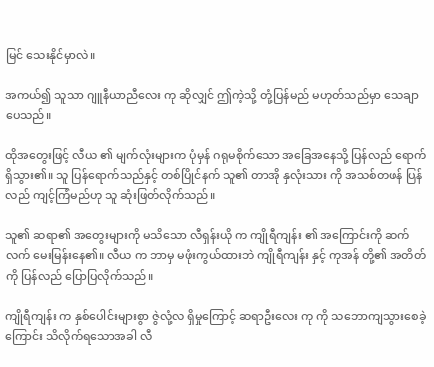မြင် သေးနိုင်မှာလဲ။

အကယ်၍ သူသာ ဂျူနီယာညီလေး ကု ဆိုလျှင် ဤကဲ့သို့ တုံ့ပြန်မည် မဟုတ်သည်မှာ သေချာပေသည်။

ထိုအတွေးဖြင့် လီယ ၏ မျက်လုံးများက ပုံမှန် ဂရုမစိုက်သော အခြေအနေသို့ ပြန်လည် ရောက်ရှိသွား၏။ သူ ပြန်ရောက်သည်နှင့် တစ်ပြိုင်နက် သူ၏ တာအို နှလုံးသား ကို အသစ်တဖန် ပြန်လည် ကျင့်ကြံမည်ဟု သူ ဆုံးဖြတ်လိုက်သည်။

သူ၏ ဆရာ၏ အတွေးများကို မသိသော လီရှန်းယို က ကျိုရီကျန်း ၏ အကြောင်းကို ဆက်လက် မေးမြန်းနေ၏။ လီယ က ဘာမှ မဖုံးကွယ်ထားဘဲ ကျိုရီကျန်း နှင့် ကုအန် တို့၏ အတိတ်ကို ပြန်လည် ပြောပြလိုက်သည်။

ကျိုရီကျန်း က နှစ်ပေါင်းများစွာ ဇွဲလုံ့လ ရှိမှုကြောင့် ဆရာဦးလေး ကု ကို သဘောကျသွားစေခဲ့ကြောင်း သိလိုက်ရသောအခါ လီ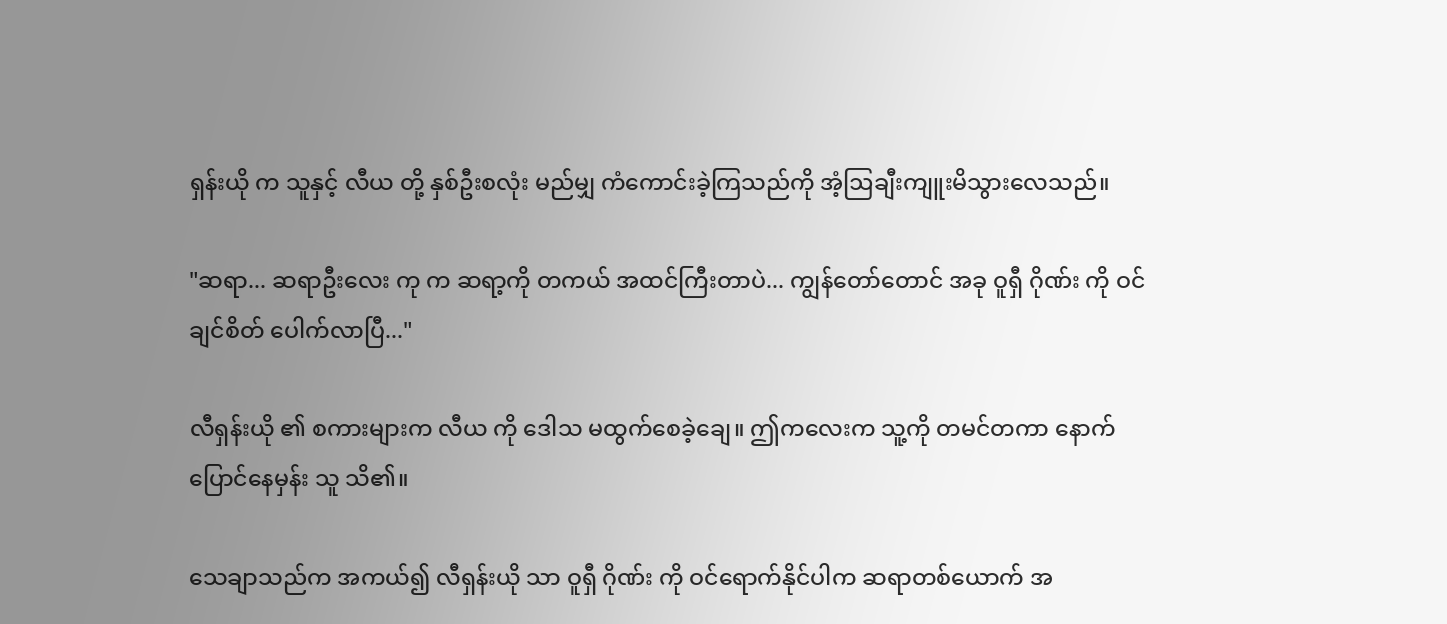ရှန်းယို က သူနှင့် လီယ တို့ နှစ်ဦးစလုံး မည်မျှ ကံကောင်းခဲ့ကြသည်ကို အံ့ဩချီးကျူးမိသွားလေသည်။

"ဆရာ... ဆရာဦးလေး ကု က ဆရာ့ကို တကယ် အထင်ကြီးတာပဲ... ကျွန်တော်တောင် အခု ဝူရှီ ဂိုဏ်း ကို ဝင်ချင်စိတ် ပေါက်လာပြီ..."

လီရှန်းယို ၏ စကားများက လီယ ကို ဒေါသ မထွက်စေခဲ့ချေ။ ဤကလေးက သူ့ကို တမင်တကာ နောက်ပြောင်နေမှန်း သူ သိ၏။

သေချာသည်က အကယ်၍ လီရှန်းယို သာ ဝူရှီ ဂိုဏ်း ကို ဝင်ရောက်နိုင်ပါက ဆရာတစ်ယောက် အ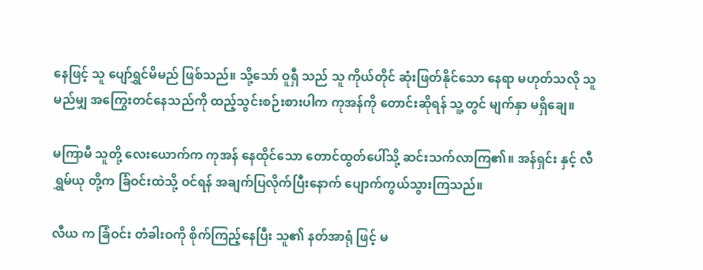နေဖြင့် သူ ပျော်ရွှင်မိမည် ဖြစ်သည်။ သို့သော် ဝူရှီ သည် သူ ကိုယ်တိုင် ဆုံးဖြတ်နိုင်သော နေရာ မဟုတ်သလို သူ မည်မျှ အကြွေးတင်နေသည်ကို ထည့်သွင်းစဉ်းစားပါက ကုအန်ကို တောင်းဆိုရန် သူ့တွင် မျက်နှာ မရှိချေ။

မကြာမီ သူတို့ လေးယောက်က ကုအန် နေထိုင်သော တောင်ထွတ်ပေါ်သို့ ဆင်းသက်လာကြ၏။ အန်ရှင်း နှင့် လီရွှမ်ယု တို့က ခြံဝင်းထဲသို့ ဝင်ရန် အချက်ပြလိုက်ပြီးနောက် ပျောက်ကွယ်သွားကြသည်။

လီယ က ခြံဝင်း တံခါးဝကို စိုက်ကြည့်နေပြီး သူ၏ နတ်အာရုံ ဖြင့် မ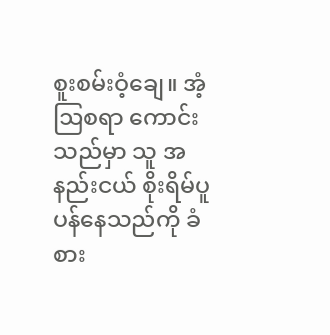စူးစမ်းဝံ့ချေ။ အံ့ဩစရာ ကောင်းသည်မှာ သူ အနည်းငယ် စိုးရိမ်ပူပန်နေသည်ကို ခံစား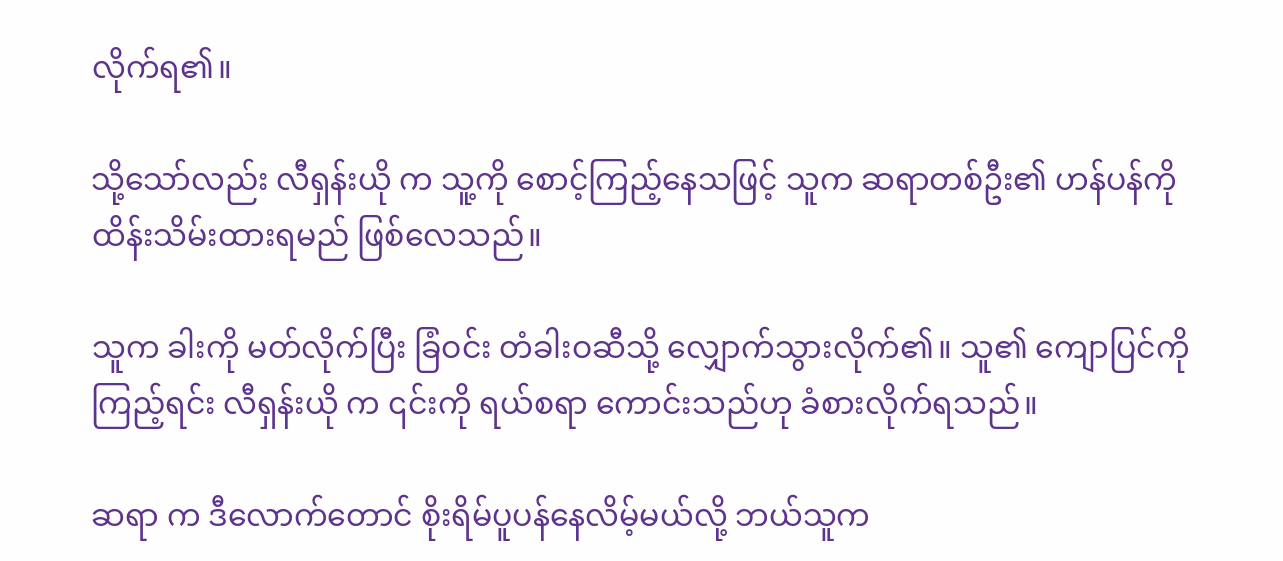လိုက်ရ၏။

သို့သော်လည်း လီရှန်းယို က သူ့ကို စောင့်ကြည့်နေသဖြင့် သူက ဆရာတစ်ဦး၏ ဟန်ပန်ကို ထိန်းသိမ်းထားရမည် ဖြစ်လေသည်။

သူက ခါးကို မတ်လိုက်ပြီး ခြံဝင်း တံခါးဝဆီသို့ လျှောက်သွားလိုက်၏။ သူ၏ ကျောပြင်ကို ကြည့်ရင်း လီရှန်းယို က ၎င်းကို ရယ်စရာ ကောင်းသည်ဟု ခံစားလိုက်ရသည်။

ဆရာ က ဒီလောက်တောင် စိုးရိမ်ပူပန်နေလိမ့်မယ်လို့ ဘယ်သူက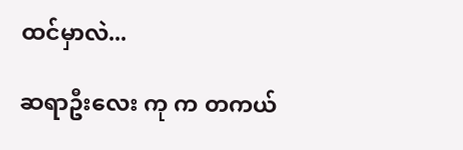ထင်မှာလဲ...

ဆရာဦးလေး ကု က တကယ်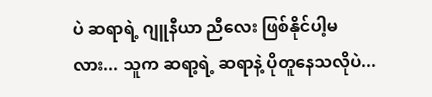ပဲ ဆရာရဲ့ ဂျူနီယာ ညီလေး ဖြစ်နိုင်ပါ့မလား... သူက ဆရာ့ရဲ့ ဆရာနဲ့ ပိုတူနေသလိုပဲ...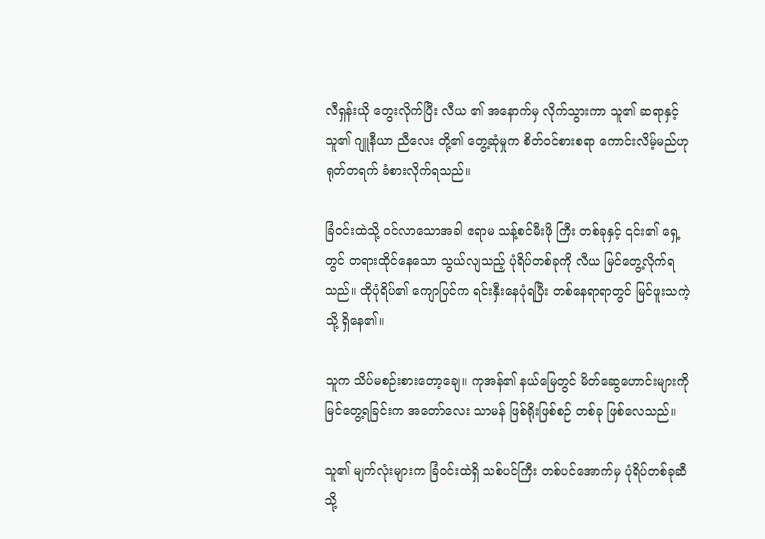လီရှန်းယို တွေးလိုက်ပြီး လီယ ၏ အနောက်မှ လိုက်သွားကာ သူ၏ ဆရာနှင့် သူ၏ ဂျူနီယာ ညီလေး တို့၏ တွေ့ဆုံမှုက စိတ်ဝင်စားစရာ ကောင်းလိမ့်မည်ဟု ရုတ်တရက် ခံစားလိုက်ရသည်။

ခြံဝင်းထဲသို့ ဝင်လာသောအခါ ဧရာမ သန့်စင်မီးဖို ကြီး တစ်ခုနှင့် ၎င်း၏ ရှေ့တွင် တရားထိုင်နေသော သွယ်လျသည့် ပုံရိပ်တစ်ခုကို လီယ မြင်တွေ့လိုက်ရသည်။ ထိုပုံရိပ်၏ ကျောပြင်က ရင်းနှီးနေပုံရပြီး တစ်နေရာရာတွင် မြင်ဖူးသကဲ့သို့ ရှိနေ၏။

သူက သိပ်မစဉ်းစားတော့ချေ။ ကုအန်၏ နယ်မြေတွင် မိတ်ဆွေဟောင်းများကို မြင်တွေ့ရခြင်းက အတော်လေး သာမန် ဖြစ်ရိုးဖြစ်စဉ် တစ်ခု ဖြစ်လေသည်။

သူ၏ မျက်လုံးများက ခြံဝင်းထဲရှိ သစ်ပင်ကြီး တစ်ပင်အောက်မှ ပုံရိပ်တစ်ခုဆီသို့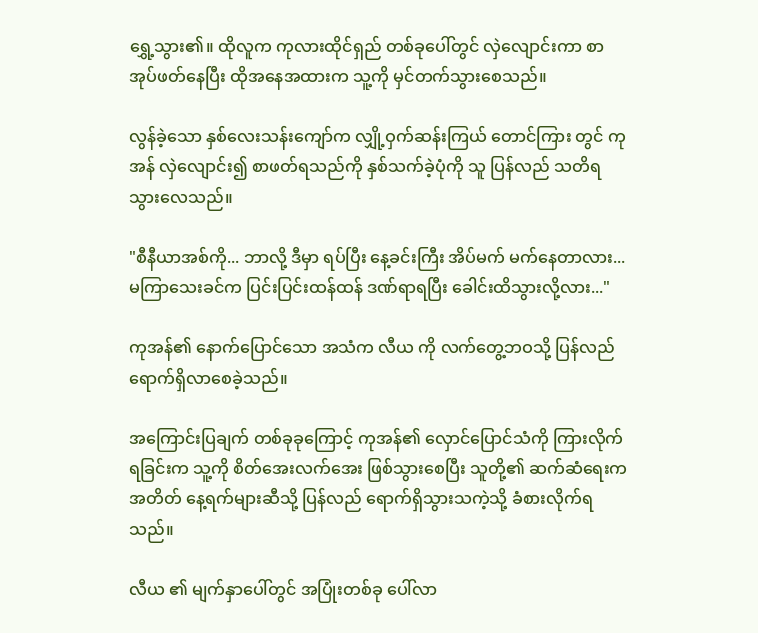ရွှေ့သွား၏။ ထိုလူက ကုလားထိုင်ရှည် တစ်ခုပေါ်တွင် လှဲလျောင်းကာ စာအုပ်ဖတ်နေပြီး ထိုအနေအထားက သူ့ကို မှင်တက်သွားစေသည်။

လွန်ခဲ့သော နှစ်လေးသန်းကျော်က လျှို့ဝှက်ဆန်းကြယ် တောင်ကြား တွင် ကုအန် လှဲလျောင်း၍ စာဖတ်ရသည်ကို နှစ်သက်ခဲ့ပုံကို သူ ပြန်လည် သတိရသွားလေသည်။

"စီနီယာအစ်ကို... ဘာလို့ ဒီမှာ ရပ်ပြီး နေ့ခင်းကြီး အိပ်မက် မက်နေတာလား... မကြာသေးခင်က ပြင်းပြင်းထန်ထန် ဒဏ်ရာရပြီး ခေါင်းထိသွားလို့လား..."

ကုအန်၏ နောက်ပြောင်သော အသံက လီယ ကို လက်တွေ့ဘဝသို့ ပြန်လည် ရောက်ရှိလာစေခဲ့သည်။

အကြောင်းပြချက် တစ်ခုခုကြောင့် ကုအန်၏ လှောင်ပြောင်သံကို ကြားလိုက်ရခြင်းက သူ့ကို စိတ်အေးလက်အေး ဖြစ်သွားစေပြီး သူတို့၏ ဆက်ဆံရေးက အတိတ် နေ့ရက်များဆီသို့ ပြန်လည် ရောက်ရှိသွားသကဲ့သို့ ခံစားလိုက်ရသည်။

လီယ ၏ မျက်နှာပေါ်တွင် အပြုံးတစ်ခု ပေါ်လာ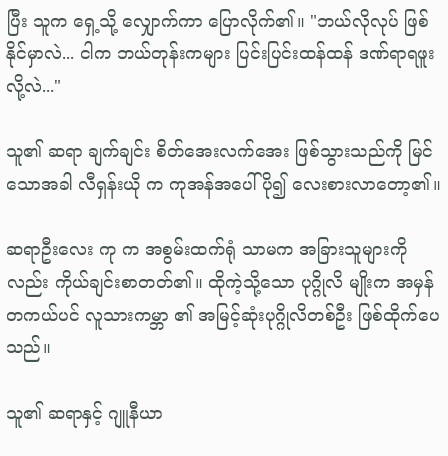ပြီး သူက ရှေ့သို့ လျှောက်ကာ ပြောလိုက်၏။ "ဘယ်လိုလုပ် ဖြစ်နိုင်မှာလဲ... ငါက ဘယ်တုန်းကများ ပြင်းပြင်းထန်ထန် ဒဏ်ရာရဖူးလို့လဲ..."

သူ၏ ဆရာ ချက်ချင်း စိတ်အေးလက်အေး ဖြစ်သွားသည်ကို မြင်သောအခါ လီရှန်းယို က ကုအန်အပေါ် ပို၍ လေးစားလာတော့၏။

ဆရာဦးလေး ကု က အစွမ်းထက်ရုံ သာမက အခြားသူများကိုလည်း ကိုယ်ချင်းစာတတ်၏။ ထိုကဲ့သို့သော ပုဂ္ဂိုလိ မျိုးက အမှန်တကယ်ပင် လူသားကမ္ဘာ ၏ အမြင့်ဆုံးပုဂ္ဂိုလိတစ်ဦး ဖြစ်ထိုက်ပေသည်။

သူ၏ ဆရာနှင့် ဂျူနီယာ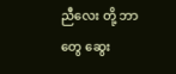ညီလေး တို့ ဘာတွေ ဆွေး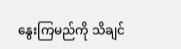နွေးကြမည်ကို သိချင်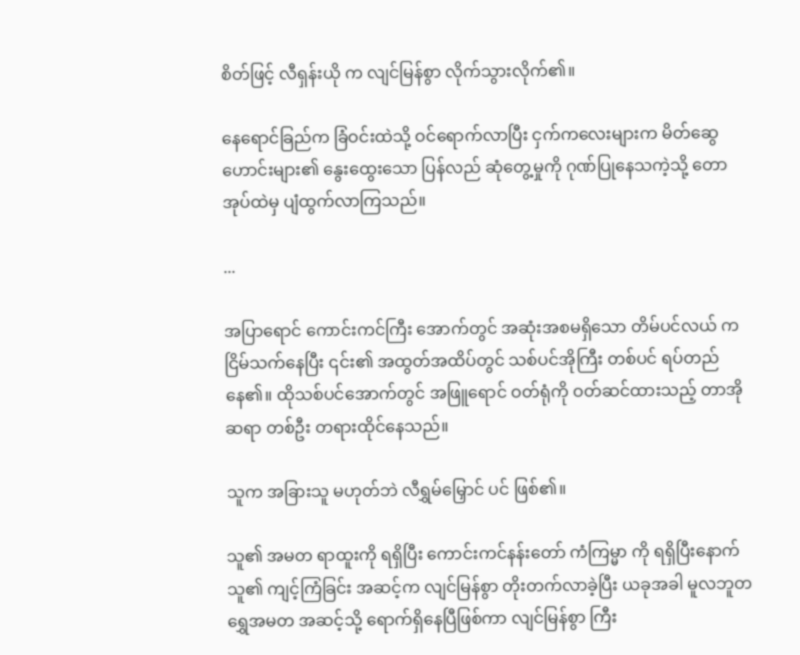စိတ်ဖြင့် လီရှန်းယို က လျင်မြန်စွာ လိုက်သွားလိုက်၏။

နေရောင်ခြည်က ခြံဝင်းထဲသို့ ဝင်ရောက်လာပြီး ငှက်ကလေးများက မိတ်ဆွေဟောင်းများ၏ နွေးထွေးသော ပြန်လည် ဆုံတွေ့မှုကို ဂုဏ်ပြုနေသကဲ့သို့ တောအုပ်ထဲမှ ပျံထွက်လာကြသည်။

...

အပြာရောင် ကောင်းကင်ကြီး အောက်တွင် အဆုံးအစမရှိသော တိမ်ပင်လယ် က ငြိမ်သက်နေပြီး ၎င်း၏ အထွတ်အထိပ်တွင် သစ်ပင်အိုကြီး တစ်ပင် ရပ်တည်နေ၏။ ထိုသစ်ပင်အောက်တွင် အဖြူရောင် ဝတ်ရုံကို ဝတ်ဆင်ထားသည့် တာအိုဆရာ တစ်ဦး တရားထိုင်နေသည်။

သူက အခြားသူ မဟုတ်ဘဲ လီရွှမ်မြှောင် ပင် ဖြစ်၏။

သူ၏ အမတ ရာထူးကို ရရှိပြီး ကောင်းကင်နန်းတော် ကံကြမ္မာ ကို ရရှိပြီးနောက် သူ၏ ကျင့်ကြံခြင်း အဆင့်က လျင်မြန်စွာ တိုးတက်လာခဲ့ပြီး ယခုအခါ မူလဘူတရွှေအမတ အဆင့်သို့ ရောက်ရှိနေပြီဖြစ်ကာ လျင်မြန်စွာ ကြီး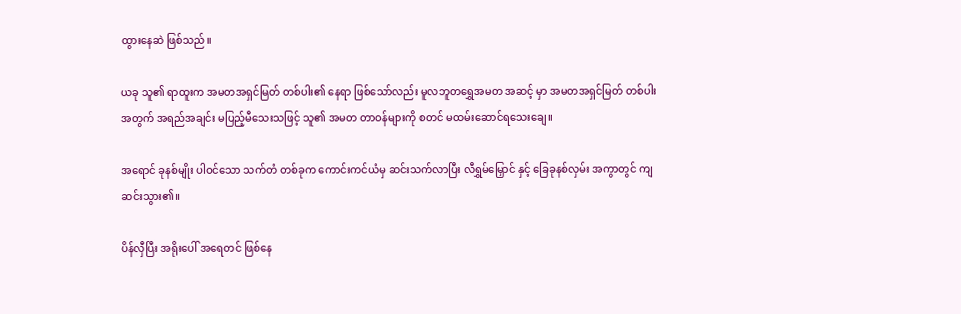ထွားနေဆဲ ဖြစ်သည်။

ယခု သူ၏ ရာထူးက အမတအရှင်မြတ် တစ်ပါး၏ နေရာ ဖြစ်သော်လည်း မူလဘူတရွှေအမတ အဆင့် မှာ အမတအရှင်မြတ် တစ်ပါးအတွက် အရည်အချင်း မပြည့်မီသေးသဖြင့် သူ၏ အမတ တာဝန်များကို စတင် မထမ်းဆောင်ရသေးချေ။

အရောင် ခုနစ်မျိုး ပါဝင်သော သက်တံ တစ်ခုက ကောင်းကင်ယံမှ ဆင်းသက်လာပြီး လီရွှမ်မြှောင် နှင့် ခြေခုနစ်လှမ်း အကွာတွင် ကျဆင်းသွား၏။

ပိန်လှီပြီး အရိုးပေါ် အရေတင် ဖြစ်နေ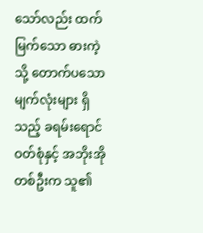သော်လည်း ထက်မြက်သော ဓားကဲ့သို့ တောက်ပသော မျက်လုံးများ ရှိသည့် ခရမ်းရောင် ဝတ်စုံနှင့် အဘိုးအို တစ်ဦးက သူ၏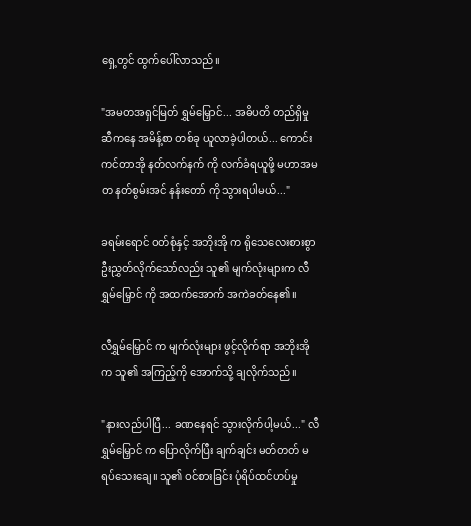ရှေ့တွင် ထွက်ပေါ်လာသည်။

"အမတအရှင်မြတ် ရွှမ်မြှောင်... အဓိပတိ တည်ရှိမှု ဆီကနေ အမိန့်စာ တစ်ခု ယူလာခဲ့ပါတယ်... ကောင်းကင်တာအို နတ်လက်နက် ကို လက်ခံရယူဖို့ မဟာအမတ နတ်စွမ်းအင် နန်းတော် ကို သွားရပါမယ်..."

ခရမ်းရောင် ဝတ်စုံနှင့် အဘိုးအို က ရိုသေလေးစားစွာ ဦးညွှတ်လိုက်သော်လည်း သူ၏ မျက်လုံးများက လီရွှမ်မြှောင် ကို အထက်အောက် အကဲခတ်နေ၏။

လီရွှမ်မြှောင် က မျက်လုံးများ ဖွင့်လိုက်ရာ အဘိုးအို က သူ၏ အကြည့်ကို အောက်သို့ ချလိုက်သည်။

"နားလည်ပါပြီ... ခဏနေရင် သွားလိုက်ပါ့မယ်..." လီရွှမ်မြှောင် က ပြောလိုက်ပြီး ချက်ချင်း မတ်တတ် မရပ်သေးချေ။ သူ၏ ဝင်စားခြင်း ပုံရိပ်ထင်ဟပ်မှု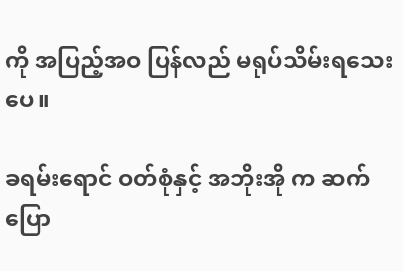ကို အပြည့်အဝ ပြန်လည် မရုပ်သိမ်းရသေးပေ။

ခရမ်းရောင် ဝတ်စုံနှင့် အဘိုးအို က ဆက်ပြော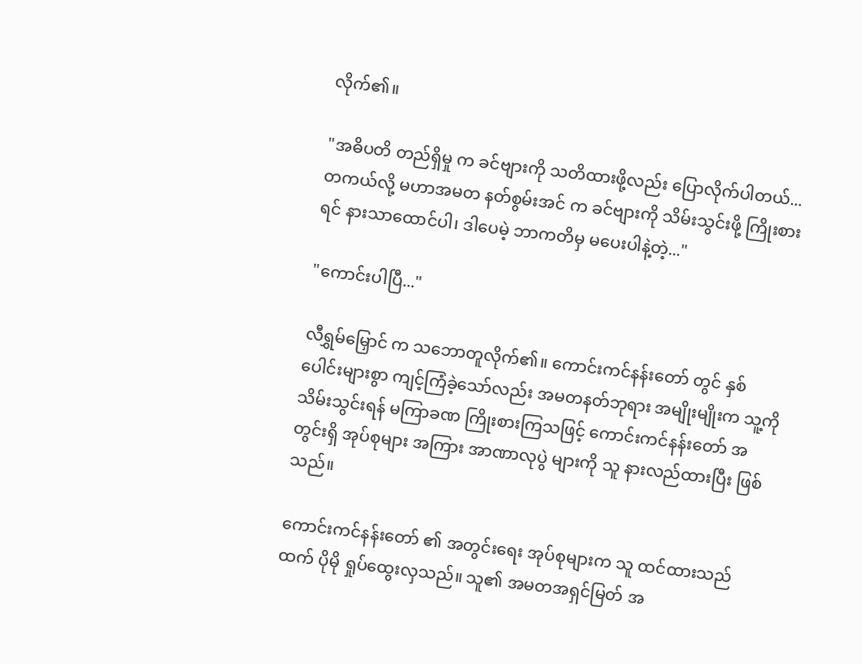လိုက်၏။

"အဓိပတိ တည်ရှိမှု က ခင်ဗျားကို သတိထားဖို့လည်း ပြောလိုက်ပါတယ်... တကယ်လို့ မဟာအမတ နတ်စွမ်းအင် က ခင်ဗျားကို သိမ်းသွင်းဖို့ ကြိုးစားရင် နားသာထောင်ပါ၊ ဒါပေမဲ့ ဘာကတိမှ မပေးပါနဲ့တဲ့..."

"ကောင်းပါပြီ..."

လီရွှမ်မြှောင် က သဘောတူလိုက်၏။ ကောင်းကင်နန်းတော် တွင် နှစ်ပေါင်းများစွာ ကျင့်ကြံခဲ့သော်လည်း အမတနတ်ဘုရား အမျိုးမျိုးက သူ့ကို သိမ်းသွင်းရန် မကြာခဏ ကြိုးစားကြသဖြင့် ကောင်းကင်နန်းတော် အတွင်းရှိ အုပ်စုများ အကြား အာဏာလုပွဲ များကို သူ နားလည်ထားပြီး ဖြစ်သည်။

ကောင်းကင်နန်းတော် ၏ အတွင်းရေး အုပ်စုများက သူ ထင်ထားသည်ထက် ပိုမို ရှုပ်ထွေးလှသည်။ သူ၏ အမတအရှင်မြတ် အ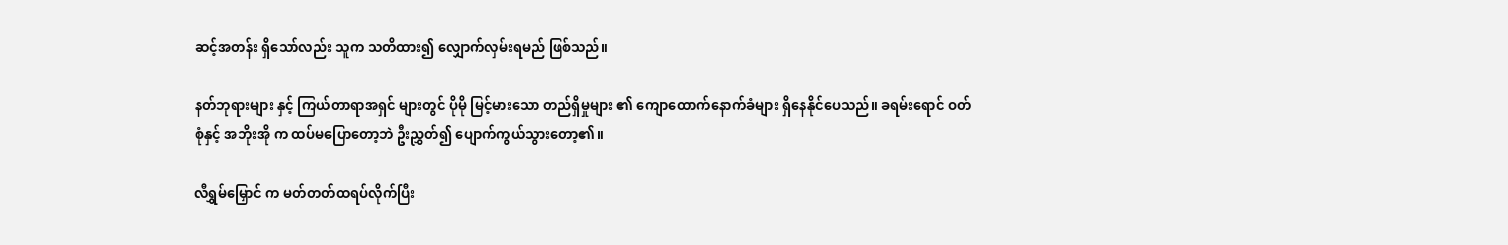ဆင့်အတန်း ရှိသော်လည်း သူက သတိထား၍ လျှောက်လှမ်းရမည် ဖြစ်သည်။

နတ်ဘုရားများ နှင့် ကြယ်တာရာအရှင် များတွင် ပိုမို မြင့်မားသော တည်ရှိမှုများ ၏ ကျောထောက်နောက်ခံများ ရှိနေနိုင်ပေသည်။ ခရမ်းရောင် ဝတ်စုံနှင့် အဘိုးအို က ထပ်မပြောတော့ဘဲ ဦးညွှတ်၍ ပျောက်ကွယ်သွားတော့၏။

လီရွှမ်မြှောင် က မတ်တတ်ထရပ်လိုက်ပြီး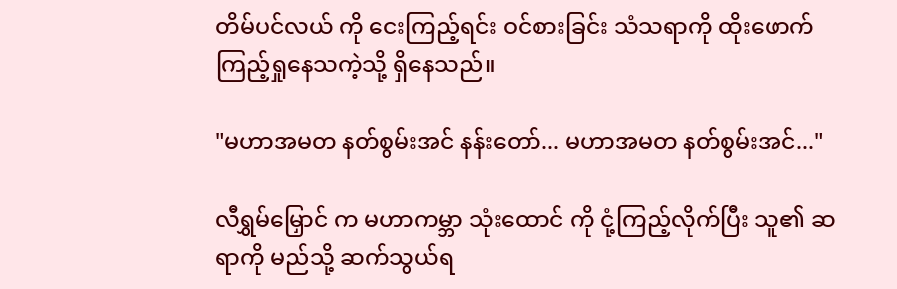တိမ်ပင်လယ် ကို ငေးကြည့်ရင်း ဝင်စားခြင်း သံသရာကို ထိုးဖောက် ကြည့်ရှုနေသကဲ့သို့ ရှိနေသည်။

"မဟာအမတ နတ်စွမ်းအင် နန်းတော်... မဟာအမတ နတ်စွမ်းအင်..."

လီရွှမ်မြှောင် က မဟာကမ္ဘာ သုံးထောင် ကို ငုံ့ကြည့်လိုက်ပြီး သူ၏ ဆရာကို မည်သို့ ဆက်သွယ်ရ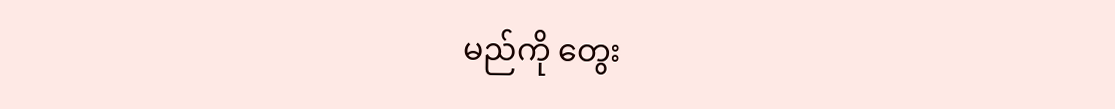မည်ကို တွေး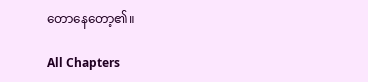တောနေတော့၏။

All Chapters